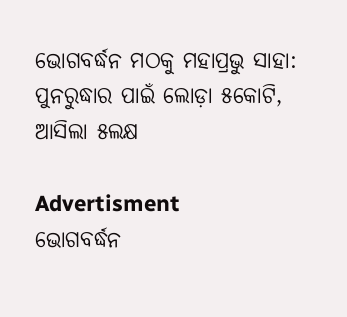ଭୋଗବର୍ଦ୍ଧନ ମଠକୁ ମହାପ୍ରଭୁ ସାହା: ପୁନରୁଦ୍ଧାର ପାଇଁ ଲୋଡ଼ା ୫କୋଟି, ଆସିଲା ୫ଲକ୍ଷ

Advertisment
ଭୋଗବର୍ଦ୍ଧନ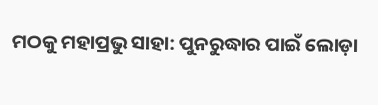ମଠକୁ ମହାପ୍ରଭୁ ସାହା: ପୁନରୁଦ୍ଧାର ପାଇଁ ଲୋଡ଼ା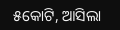୫କୋଟି, ଆସିଲା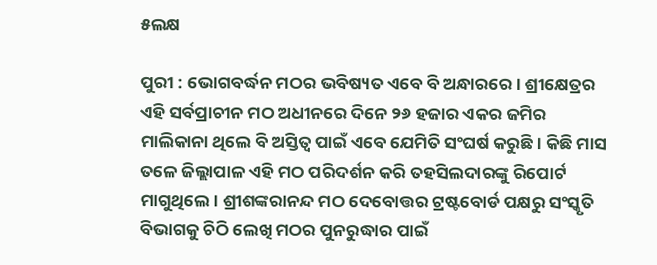୫ଲକ୍ଷ

ପୁରୀ : ଭୋଗବର୍ଦ୍ଧନ ମଠର ଭବିଷ୍ୟତ ଏବେ ବି ଅନ୍ଧାରରେ। ଶ୍ରୀକ୍ଷେତ୍ରର ଏହି ସର୍ବପ୍ରାଚୀନ ମଠ ଅଧୀନରେ ଦିନେ ୨୬ ହଜାର ଏକର ଜମିର ମାଲିକାନା ଥିଲେ ବି ଅସ୍ତିତ୍ବ ପାଇଁ ଏବେ ଯେମିତି ସଂଘର୍ଷ କରୁଛି। କିଛି ମାସ ତଳେ ‌ଜିଲ୍ଲାପାଳ ଏହି ମଠ ପରିଦର୍ଶନ କରି ତହସିଲଦାରଙ୍କୁ ରିପୋର୍ଟ ମାଗୁଥିଲେ। ଶ୍ରୀଶଙ୍କରାନନ୍ଦ ମଠ ଦେବୋତ୍ତର ଟ୍ରଷ୍ଟବୋର୍ଡ ପକ୍ଷରୁ ସଂସ୍କୃତି ବିଭାଗକୁ ଚିଠି ଲେଖି ମଠର ପୁନରୁଦ୍ଧାର ପାଇଁ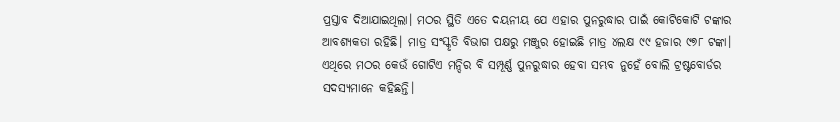ପ୍ରସ୍ତାବ ଦିଆଯାଇଥିଲା। ମଠର ସ୍ଥିତି ଏତେ ଦୟନୀୟ ଯେ ଏହାର ପୁନରୁଦ୍ଧାର ପାଇଁ କୋଟିକୋଟି ଟଙ୍କାର ଆବଶ୍ୟକତା ରହିଛି। ମାତ୍ର ସଂସ୍କୃତି ବିଭାଗ ପକ୍ଷରୁ ମଞ୍ଜୁର ହୋଇଛି ମାତ୍ର ୪ଲକ୍ଷ ୯୯ ହଜାର ୯୭୮ ଟଙ୍କା। ଏଥିରେ ମଠର କେଉଁ‌ ଗୋଟିଏ ମନ୍ଦିର ବି ସମ୍ପୂର୍ଣ୍ଣ ପୁନରୁଦ୍ଧାର ହେବା ସମ୍ଭବ ନୁହେଁ ବୋଲି ଟ୍ରଷ୍ଟବୋର୍ଡର ସଦସ୍ୟମାନେ କହିଛନ୍ତି।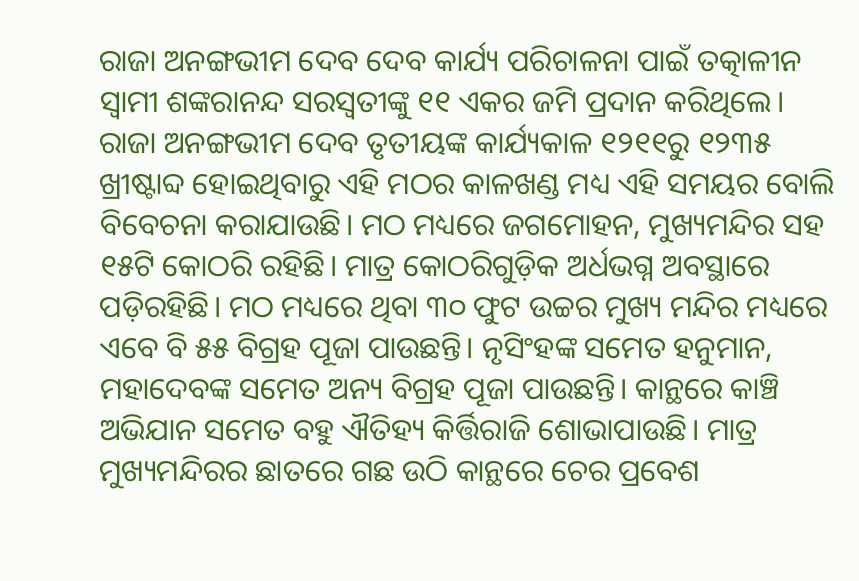ରାଜା ଅନଙ୍ଗଭୀମ ଦେବ ଦେବ କାର୍ଯ୍ୟ ପରିଚାଳନା ପାଇଁ ତତ୍କାଳୀନ ସ୍ବାମୀ ଶଙ୍କରାନନ୍ଦ ସରସ୍ବତୀଙ୍କୁ ୧୧ ଏକର ଜମି ‌ପ୍ରଦାନ କରିଥିଲେ। ରାଜା ଅନଙ୍ଗଭୀମ ଦେବ ତୃତୀୟଙ୍କ କାର୍ଯ୍ୟକାଳ ୧୨୧୧ରୁ ୧୨୩୫ ଖ୍ରୀଷ୍ଟାବ୍ଦ ହୋଇଥିବାରୁ ଏହି ମଠର କାଳଖଣ୍ଡ ମଧ୍ୟ ଏହି ସମୟର ବୋଲି ବିବେଚନା କରାଯାଉଛି। ମଠ ମଧ୍ୟରେ ଜଗମୋହନ, ମୁଖ୍ୟମନ୍ଦିର ସହ ୧୫ଟି କୋଠରି ରହିଛି। ମାତ୍ର କୋଠରିଗୁଡ଼ିକ ଅର୍ଧଭଗ୍ନ ଅବସ୍ଥାରେ ପଡ଼ିରହିଛି। ମଠ ମଧ୍ୟରେ ଥିବା ୩୦ ଫୁଟ ଉଚ୍ଚର ମୁଖ୍ୟ ମନ୍ଦିର ମଧ୍ୟରେ ଏବେ ବି ୫୫ ବିଗ୍ରହ ପୂଜା ପାଉଛନ୍ତି। ନୃସିଂହଙ୍କ ସମେତ ହନୁମାନ, ମହାଦେବଙ୍କ ସମେତ ଅନ୍ୟ ବିଗ୍ରହ ପୂଜା ପାଉଛନ୍ତି। କାନ୍ଥରେ କାଞ୍ଚି ଅଭିଯାନ ସମେତ ବହୁ ଐତିହ୍ୟ କିର୍ତ୍ତିରାଜି ଶୋଭାପାଉଛି। ମାତ୍ର ମୁଖ୍ୟମନ୍ଦିରର ଛାତରେ ଗଛ ଉଠି କାନ୍ଥରେ ଚେର ପ୍ରବେଶ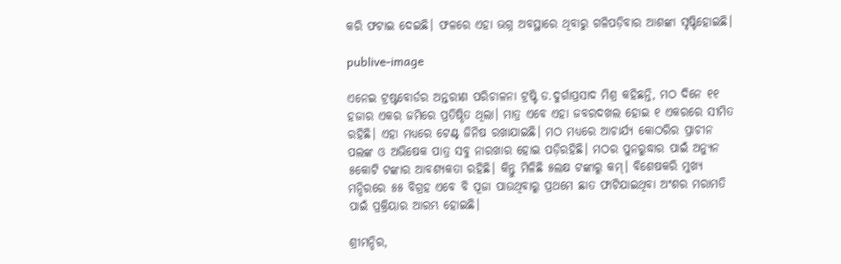କରି ଫଟାଇ ଦେଇଛି। ଫଳରେ ଏହା ଭଗ୍ନ ଅବସ୍ଥାରେ ଥିବାରୁ ଗଳିପଡ଼ିବାର ଆଶଙ୍କା ସୃଷ୍ଟିହୋଇଛି।

publive-image

ଏନେଇ ଟ୍ରଷ୍ଟବୋର୍ଡର ଅନ୍ତରୀଣ ପରିଚାଳନା ଟ୍ରଷ୍ଟି ଡ.ଦୁର୍ଗାପ୍ରସାଦ ମିଶ୍ର କହିଛନ୍ତି, ମଠ ଦିନେ ୧୧ ହଜାର ଏକର ଜମିରେ ପ୍ରତିଷ୍ଠିତ ଥିଲା। ମାତ୍ର ଏବେ ଏହା ଜବରଦଖଲ ହୋଇ ୧ ଏକରରେ ସୀମିତ ରହିଛି। ଏହା ମଧ୍ୟରେ ଟେଣ୍ଟ୍‌ ଜିନିଷ ରଖାଯାଇଛି। ମଠ ମଧ୍ୟରେ ଆଚାର୍ଯ୍ୟ କୋଠରିର ପ୍ରାଚୀନ ପଲଙ୍କ ଓ ଅଭିଷେକ ପାତ୍ର ସବୁ ନାରଖାର ହୋଇ ପଡ଼ିରହିଛି। ମଠର ପୁନରୁଦ୍ଧାର ପାଇଁ ଅନ୍ୟୁନ ୫କୋଟି ଟଙ୍କାର ଆବଶ୍ୟକତା ରହିଛି। କିନ୍ତୁ ମିଳିଛି ୫ଲକ୍ଷ ଟଙ୍କାରୁ କମ୍‌। ବିଶେଷକରି ମୁଖ୍ୟ ମନ୍ଦିରରେ ୫୫ ବିଗ୍ରହ ଏବେ ବି ପୂଜା ପାଉଥିବାରୁ ପ୍ରଥମେ ଛାତ ଫାଟିଯାଇଥିବା ଅଂଶର ମରାମତି ପାଇଁ ପ୍ରକ୍ରିୟାର ଆରମ୍ଭ ହୋଇଛି।

ଶ୍ରୀମନ୍ଦିର,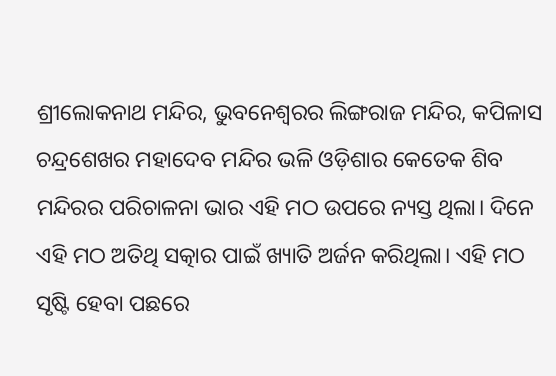ଶ୍ରୀଲୋକନାଥ ମନ୍ଦିର, ଭୁବନେଶ୍ବରର ଲିଙ୍ଗରାଜ ମନ୍ଦିର, କପିଳାସ ଚନ୍ଦ୍ରଶେଖର ମହାଦେବ ମନ୍ଦିର ଭଳି ଓଡ଼ିଶାର କେତେକ ଶିବ ମନ୍ଦିରର ପରିଚାଳନା ଭାର ଏହି ମଠ ଉପରେ ନ୍ୟସ୍ତ ଥିଲା। ଦିନେ ଏହି ମଠ ଅତିଥି ସତ୍କାର ପାଇଁ ଖ୍ୟାତି ଅର୍ଜନ କରିଥିଲା। ଏହି ମଠ ସୃଷ୍ଟି ହେବା ପଛରେ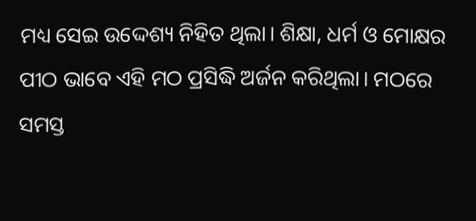ମଧ୍ୟ ସେଇ ଉଦ୍ଦେଶ୍ୟ ନିହିତ ଥିଲା। ଶିକ୍ଷା, ଧର୍ମ ଓ ମୋକ୍ଷର ପୀଠ ଭାବେ ଏହି ମଠ ପ୍ରସିଦ୍ଧି ଅର୍ଜନ କରିଥିଲା। ମଠରେ ସମସ୍ତ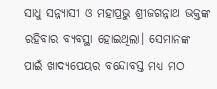ସାଧୁ ସନ୍ନ୍ୟାସୀ ଓ ମହାପ୍ରଭୁ ଶ୍ରୀଜଗନ୍ନାଥ ଭକ୍ତଙ୍କ ରହିବାର ବ୍ୟବସ୍ଥା ହୋଇଥିଲା। ସେମାନଙ୍କ ପାଇଁ ଖାଦ୍ୟପେୟର ବନ୍ଦୋବସ୍ତ ମଧ୍ୟ ମଠ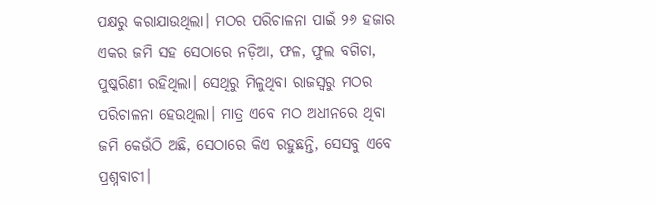ପକ୍ଷରୁ କରାଯାଉଥିଲା। ମଠର ପରିଚାଳନା ପାଇଁ ୨୬ ହଜାର ଏକର ଜମି ସହ ସେଠାରେ ନଡ଼ିଆ, ଫଳ, ଫୁଲ ବଗିଚା, ପୁଷ୍କରିଣୀ ରହିଥିଲା। ସେଥିରୁ ମିଳୁଥିବା ରାଜସ୍ବରୁ ମଠର ପରିଚାଳନା ହେଉଥିଲା। ମାତ୍ର ଏବେ ମଠ ଅଧୀନରେ ଥିବା ଜମି କେଉଁଠି ଅଛି, ସେଠାରେ କିଏ ରହୁଛନ୍ତି, ସେସବୁ ଏବେ ପ୍ରଶ୍ନବାଚୀ।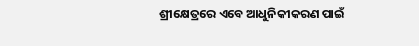ଶ୍ରୀକ୍ଷେତ୍ରରେ ଏବେ ଆଧୁନିକୀକରଣ ପାଇଁ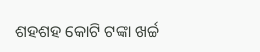ଶହଶହ‌ କୋଟି ଟଙ୍କା ଖର୍ଚ୍ଚ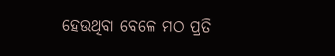ହେଉଥିବା ବେଳେ ମଠ ପ୍ରତି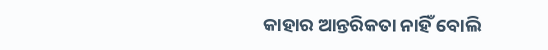କାହାର ଆନ୍ତରିକତା ନାହିଁ ବୋଲି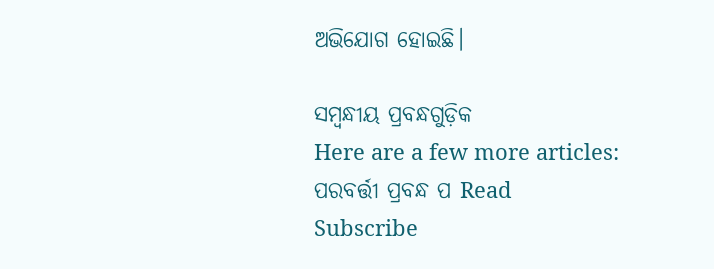ଅଭିଯୋଗ ହୋଇଛି।

ସମ୍ବନ୍ଧୀୟ ପ୍ରବନ୍ଧଗୁଡ଼ିକ
Here are a few more articles:
ପରବର୍ତ୍ତୀ ପ୍ରବନ୍ଧ ପ Read
Subscribe